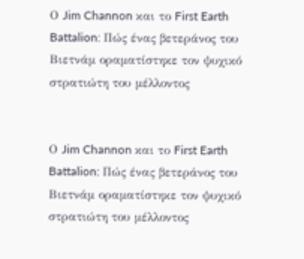Ο Jim Channon και το First Earth Battalion: Πώς ένας βετεράνος του Βιετνάμ οραματίστηκε τον ψυχικό στρατιώτη του μέλλοντος


Ο Jim Channon και το First Earth Battalion: Πώς ένας βετεράνος του Βιετνάμ οραματίστηκε τον ψυχικό στρατιώτη του μέλλοντος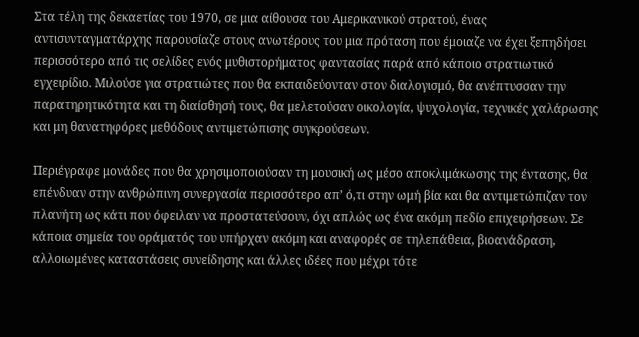Στα τέλη της δεκαετίας του 1970, σε μια αίθουσα του Αμερικανικού στρατού, ένας αντισυνταγματάρχης παρουσίαζε στους ανωτέρους του μια πρόταση που έμοιαζε να έχει ξεπηδήσει περισσότερο από τις σελίδες ενός μυθιστορήματος φαντασίας παρά από κάποιο στρατιωτικό εγχειρίδιο. Μιλούσε για στρατιώτες που θα εκπαιδεύονταν στον διαλογισμό, θα ανέπτυσσαν την παρατηρητικότητα και τη διαίσθησή τους, θα μελετούσαν οικολογία, ψυχολογία, τεχνικές χαλάρωσης και μη θανατηφόρες μεθόδους αντιμετώπισης συγκρούσεων.

Περιέγραφε μονάδες που θα χρησιμοποιούσαν τη μουσική ως μέσο αποκλιμάκωσης της έντασης, θα επένδυαν στην ανθρώπινη συνεργασία περισσότερο απ’ ό,τι στην ωμή βία και θα αντιμετώπιζαν τον πλανήτη ως κάτι που όφειλαν να προστατεύσουν, όχι απλώς ως ένα ακόμη πεδίο επιχειρήσεων. Σε κάποια σημεία του οράματός του υπήρχαν ακόμη και αναφορές σε τηλεπάθεια, βιοανάδραση, αλλοιωμένες καταστάσεις συνείδησης και άλλες ιδέες που μέχρι τότε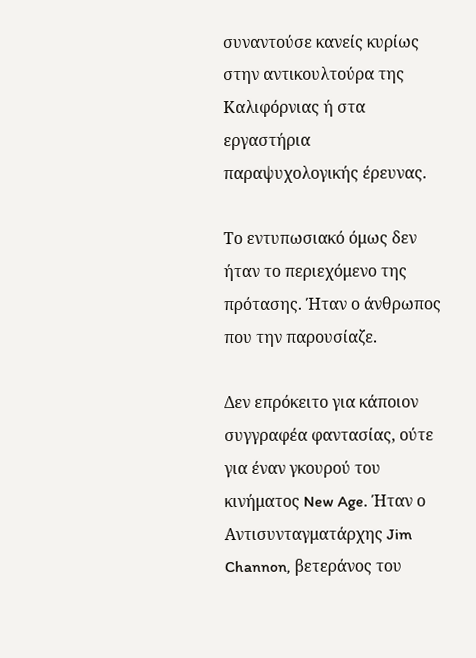συναντούσε κανείς κυρίως στην αντικουλτούρα της Καλιφόρνιας ή στα εργαστήρια παραψυχολογικής έρευνας.

Το εντυπωσιακό όμως δεν ήταν το περιεχόμενο της πρότασης. Ήταν ο άνθρωπος που την παρουσίαζε.

Δεν επρόκειτο για κάποιον συγγραφέα φαντασίας, ούτε για έναν γκουρού του κινήματος New Age. Ήταν ο Αντισυνταγματάρχης Jim Channon, βετεράνος του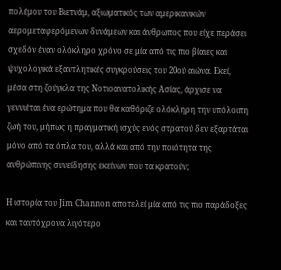πολέμου του Βιετνάμ, αξιωματικός των αμερικανικών αερομεταφερόμενων δυνάμεων και άνθρωπος που είχε περάσει σχεδόν έναν ολόκληρο χρόνο σε μία από τις πιο βίαιες και ψυχολογικά εξαντλητικές συγκρούσεις του 20ού αιώνα. Εκεί, μέσα στη ζούγκλα της Νοτιοανατολικής Ασίας, άρχισε να γεννιέται ένα ερώτημα που θα καθόριζε ολόκληρη την υπόλοιπη ζωή του, μήπως η πραγματική ισχύς ενός στρατού δεν εξαρτάται μόνο από τα όπλα του, αλλά και από την ποιότητα της ανθρώπινης συνείδησης εκείνων που τα κρατούν;

Η ιστορία του Jim Channon αποτελεί μία από τις πιο παράδοξες και ταυτόχρονα λιγότερο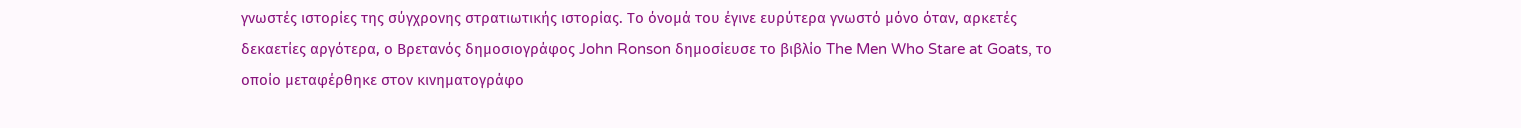γνωστές ιστορίες της σύγχρονης στρατιωτικής ιστορίας. Το όνομά του έγινε ευρύτερα γνωστό μόνο όταν, αρκετές δεκαετίες αργότερα, ο Βρετανός δημοσιογράφος John Ronson δημοσίευσε το βιβλίο The Men Who Stare at Goats, το οποίο μεταφέρθηκε στον κινηματογράφο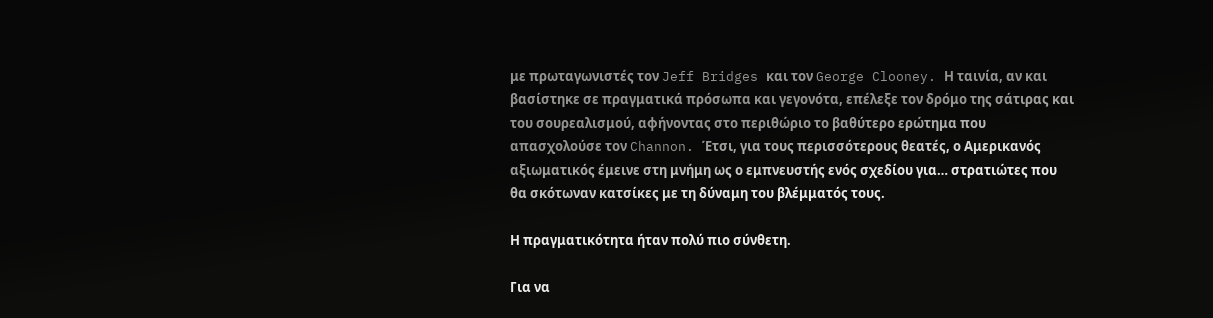με πρωταγωνιστές τον Jeff Bridges και τον George Clooney. Η ταινία, αν και βασίστηκε σε πραγματικά πρόσωπα και γεγονότα, επέλεξε τον δρόμο της σάτιρας και του σουρεαλισμού, αφήνοντας στο περιθώριο το βαθύτερο ερώτημα που απασχολούσε τον Channon. Έτσι, για τους περισσότερους θεατές, ο Αμερικανός αξιωματικός έμεινε στη μνήμη ως ο εμπνευστής ενός σχεδίου για… στρατιώτες που θα σκότωναν κατσίκες με τη δύναμη του βλέμματός τους.

Η πραγματικότητα ήταν πολύ πιο σύνθετη.

Για να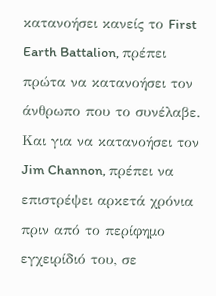κατανοήσει κανείς το First Earth Battalion, πρέπει πρώτα να κατανοήσει τον άνθρωπο που το συνέλαβε. Και για να κατανοήσει τον Jim Channon, πρέπει να επιστρέψει αρκετά χρόνια πριν από το περίφημο εγχειρίδιό του, σε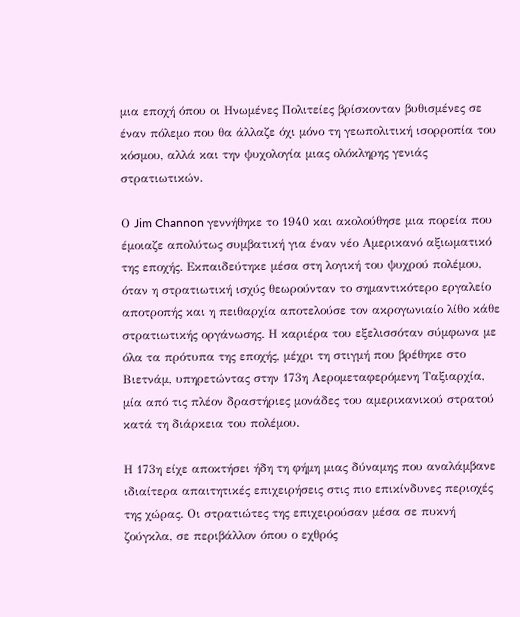μια εποχή όπου οι Ηνωμένες Πολιτείες βρίσκονταν βυθισμένες σε έναν πόλεμο που θα άλλαζε όχι μόνο τη γεωπολιτική ισορροπία του κόσμου, αλλά και την ψυχολογία μιας ολόκληρης γενιάς στρατιωτικών.

Ο Jim Channon γεννήθηκε το 1940 και ακολούθησε μια πορεία που έμοιαζε απολύτως συμβατική για έναν νέο Αμερικανό αξιωματικό της εποχής. Εκπαιδεύτηκε μέσα στη λογική του ψυχρού πολέμου, όταν η στρατιωτική ισχύς θεωρούνταν το σημαντικότερο εργαλείο αποτροπής και η πειθαρχία αποτελούσε τον ακρογωνιαίο λίθο κάθε στρατιωτικής οργάνωσης. Η καριέρα του εξελισσόταν σύμφωνα με όλα τα πρότυπα της εποχής, μέχρι τη στιγμή που βρέθηκε στο Βιετνάμ, υπηρετώντας στην 173η Αερομεταφερόμενη Ταξιαρχία, μία από τις πλέον δραστήριες μονάδες του αμερικανικού στρατού κατά τη διάρκεια του πολέμου.

Η 173η είχε αποκτήσει ήδη τη φήμη μιας δύναμης που αναλάμβανε ιδιαίτερα απαιτητικές επιχειρήσεις στις πιο επικίνδυνες περιοχές της χώρας. Οι στρατιώτες της επιχειρούσαν μέσα σε πυκνή ζούγκλα, σε περιβάλλον όπου ο εχθρός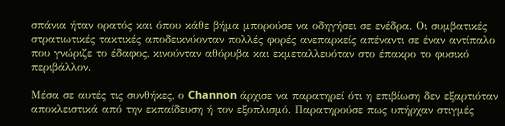σπάνια ήταν ορατός και όπου κάθε βήμα μπορούσε να οδηγήσει σε ενέδρα. Οι συμβατικές στρατιωτικές τακτικές αποδεικνύονταν πολλές φορές ανεπαρκείς απέναντι σε έναν αντίπαλο που γνώριζε το έδαφος, κινούνταν αθόρυβα και εκμεταλλευόταν στο έπακρο το φυσικό περιβάλλον.

Μέσα σε αυτές τις συνθήκες, ο Channon άρχισε να παρατηρεί ότι η επιβίωση δεν εξαρτιόταν αποκλειστικά από την εκπαίδευση ή τον εξοπλισμό. Παρατηρούσε πως υπήρχαν στιγμές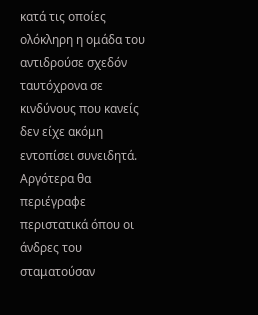κατά τις οποίες ολόκληρη η ομάδα του αντιδρούσε σχεδόν ταυτόχρονα σε κινδύνους που κανείς δεν είχε ακόμη εντοπίσει συνειδητά. Αργότερα θα περιέγραφε περιστατικά όπου οι άνδρες του σταματούσαν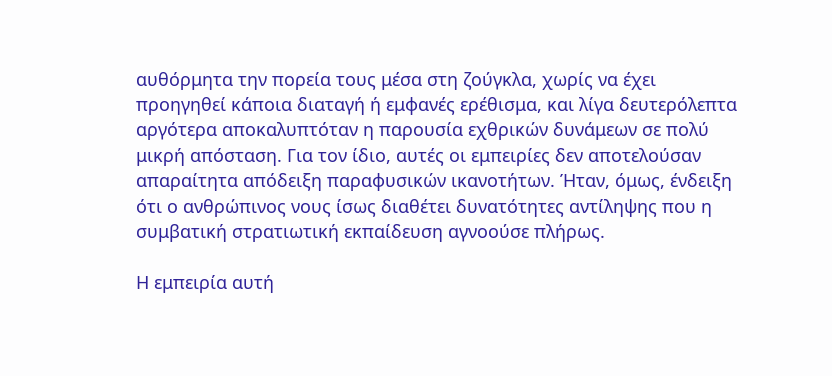αυθόρμητα την πορεία τους μέσα στη ζούγκλα, χωρίς να έχει προηγηθεί κάποια διαταγή ή εμφανές ερέθισμα, και λίγα δευτερόλεπτα αργότερα αποκαλυπτόταν η παρουσία εχθρικών δυνάμεων σε πολύ μικρή απόσταση. Για τον ίδιο, αυτές οι εμπειρίες δεν αποτελούσαν απαραίτητα απόδειξη παραφυσικών ικανοτήτων. Ήταν, όμως, ένδειξη ότι ο ανθρώπινος νους ίσως διαθέτει δυνατότητες αντίληψης που η συμβατική στρατιωτική εκπαίδευση αγνοούσε πλήρως.

Η εμπειρία αυτή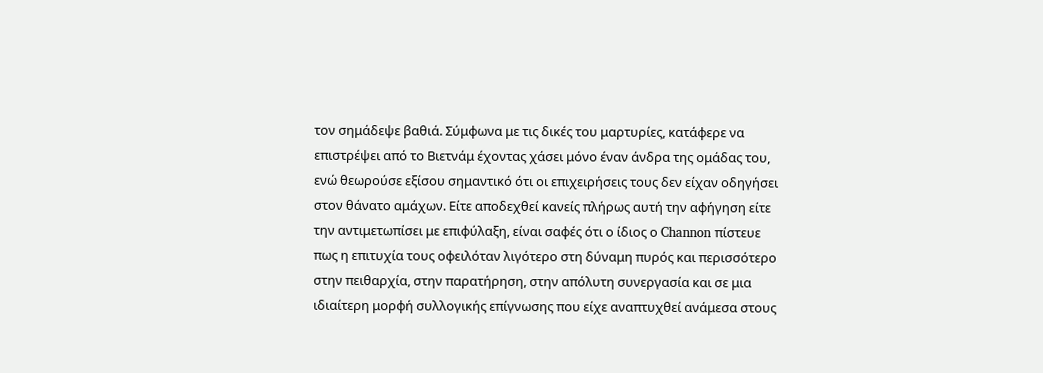τον σημάδεψε βαθιά. Σύμφωνα με τις δικές του μαρτυρίες, κατάφερε να επιστρέψει από το Βιετνάμ έχοντας χάσει μόνο έναν άνδρα της ομάδας του, ενώ θεωρούσε εξίσου σημαντικό ότι οι επιχειρήσεις τους δεν είχαν οδηγήσει στον θάνατο αμάχων. Είτε αποδεχθεί κανείς πλήρως αυτή την αφήγηση είτε την αντιμετωπίσει με επιφύλαξη, είναι σαφές ότι ο ίδιος ο Channon πίστευε πως η επιτυχία τους οφειλόταν λιγότερο στη δύναμη πυρός και περισσότερο στην πειθαρχία, στην παρατήρηση, στην απόλυτη συνεργασία και σε μια ιδιαίτερη μορφή συλλογικής επίγνωσης που είχε αναπτυχθεί ανάμεσα στους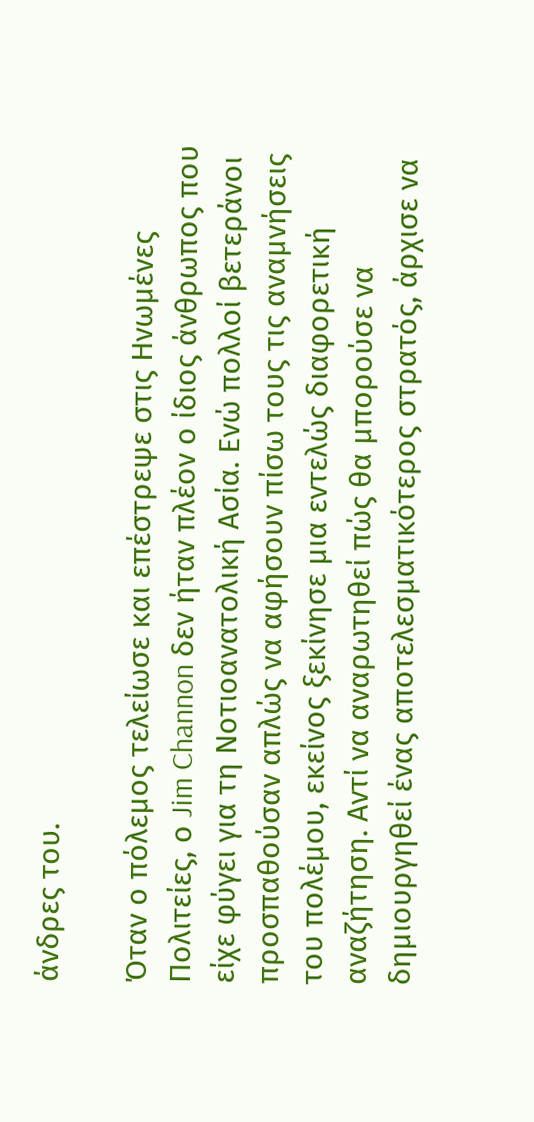άνδρες του.

Όταν ο πόλεμος τελείωσε και επέστρεψε στις Ηνωμένες Πολιτείες, ο Jim Channon δεν ήταν πλέον ο ίδιος άνθρωπος που είχε φύγει για τη Νοτιοανατολική Ασία. Ενώ πολλοί βετεράνοι προσπαθούσαν απλώς να αφήσουν πίσω τους τις αναμνήσεις του πολέμου, εκείνος ξεκίνησε μια εντελώς διαφορετική αναζήτηση. Αντί να αναρωτηθεί πώς θα μπορούσε να δημιουργηθεί ένας αποτελεσματικότερος στρατός, άρχισε να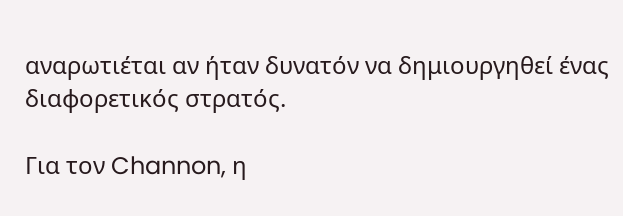αναρωτιέται αν ήταν δυνατόν να δημιουργηθεί ένας διαφορετικός στρατός.

Για τον Channon, η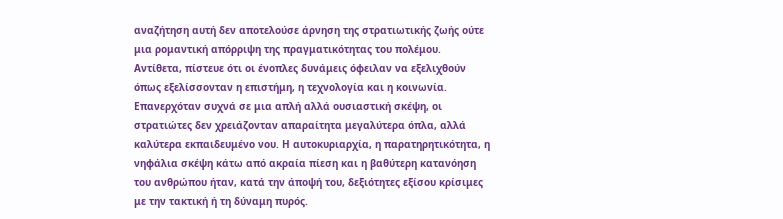αναζήτηση αυτή δεν αποτελούσε άρνηση της στρατιωτικής ζωής ούτε μια ρομαντική απόρριψη της πραγματικότητας του πολέμου. Αντίθετα, πίστευε ότι οι ένοπλες δυνάμεις όφειλαν να εξελιχθούν όπως εξελίσσονταν η επιστήμη, η τεχνολογία και η κοινωνία. Επανερχόταν συχνά σε μια απλή αλλά ουσιαστική σκέψη, οι στρατιώτες δεν χρειάζονταν απαραίτητα μεγαλύτερα όπλα, αλλά καλύτερα εκπαιδευμένο νου. Η αυτοκυριαρχία, η παρατηρητικότητα, η νηφάλια σκέψη κάτω από ακραία πίεση και η βαθύτερη κατανόηση του ανθρώπου ήταν, κατά την άποψή του, δεξιότητες εξίσου κρίσιμες με την τακτική ή τη δύναμη πυρός.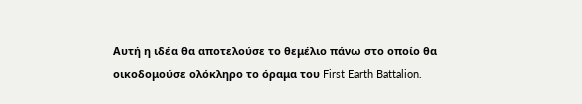Αυτή η ιδέα θα αποτελούσε το θεμέλιο πάνω στο οποίο θα οικοδομούσε ολόκληρο το όραμα του First Earth Battalion.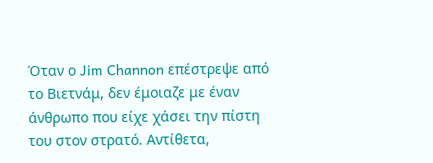Όταν ο Jim Channon επέστρεψε από το Βιετνάμ, δεν έμοιαζε με έναν άνθρωπο που είχε χάσει την πίστη του στον στρατό. Αντίθετα,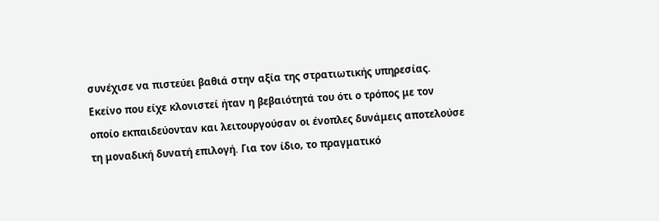συνέχισε να πιστεύει βαθιά στην αξία της στρατιωτικής υπηρεσίας. Εκείνο που είχε κλονιστεί ήταν η βεβαιότητά του ότι ο τρόπος με τον οποίο εκπαιδεύονταν και λειτουργούσαν οι ένοπλες δυνάμεις αποτελούσε τη μοναδική δυνατή επιλογή. Για τον ίδιο, το πραγματικό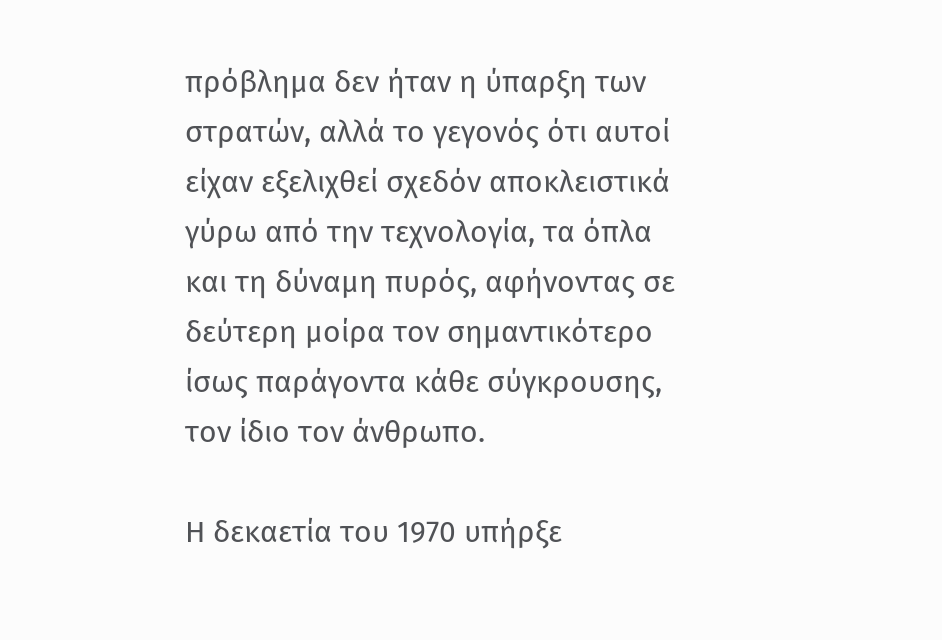πρόβλημα δεν ήταν η ύπαρξη των στρατών, αλλά το γεγονός ότι αυτοί είχαν εξελιχθεί σχεδόν αποκλειστικά γύρω από την τεχνολογία, τα όπλα και τη δύναμη πυρός, αφήνοντας σε δεύτερη μοίρα τον σημαντικότερο ίσως παράγοντα κάθε σύγκρουσης, τον ίδιο τον άνθρωπο.

Η δεκαετία του 1970 υπήρξε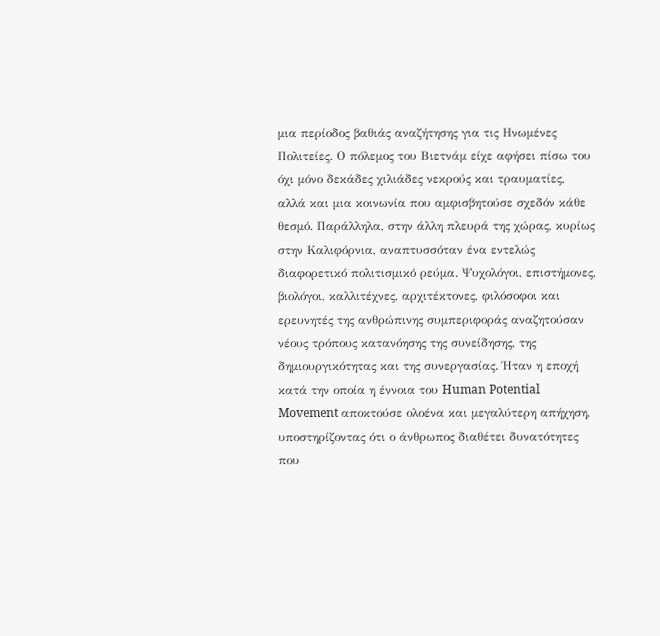μια περίοδος βαθιάς αναζήτησης για τις Ηνωμένες Πολιτείες. Ο πόλεμος του Βιετνάμ είχε αφήσει πίσω του όχι μόνο δεκάδες χιλιάδες νεκρούς και τραυματίες, αλλά και μια κοινωνία που αμφισβητούσε σχεδόν κάθε θεσμό. Παράλληλα, στην άλλη πλευρά της χώρας, κυρίως στην Καλιφόρνια, αναπτυσσόταν ένα εντελώς διαφορετικό πολιτισμικό ρεύμα. Ψυχολόγοι, επιστήμονες, βιολόγοι, καλλιτέχνες, αρχιτέκτονες, φιλόσοφοι και ερευνητές της ανθρώπινης συμπεριφοράς αναζητούσαν νέους τρόπους κατανόησης της συνείδησης, της δημιουργικότητας και της συνεργασίας. Ήταν η εποχή κατά την οποία η έννοια του Human Potential Movement αποκτούσε ολοένα και μεγαλύτερη απήχηση, υποστηρίζοντας ότι ο άνθρωπος διαθέτει δυνατότητες που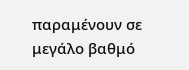παραμένουν σε μεγάλο βαθμό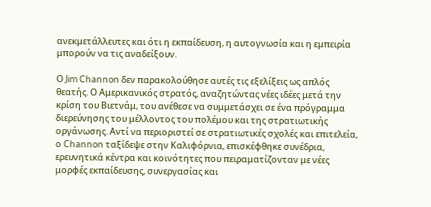ανεκμετάλλευτες και ότι η εκπαίδευση, η αυτογνωσία και η εμπειρία μπορούν να τις αναδείξουν.

Ο Jim Channon δεν παρακολούθησε αυτές τις εξελίξεις ως απλός θεατής. Ο Aμερικανικός στρατός, αναζητώντας νέες ιδέες μετά την κρίση του Βιετνάμ, του ανέθεσε να συμμετάσχει σε ένα πρόγραμμα διερεύνησης του μέλλοντος του πολέμου και της στρατιωτικής οργάνωσης. Αντί να περιοριστεί σε στρατιωτικές σχολές και επιτελεία, ο Channon ταξίδεψε στην Καλιφόρνια, επισκέφθηκε συνέδρια, ερευνητικά κέντρα και κοινότητες που πειραματίζονταν με νέες μορφές εκπαίδευσης, συνεργασίας και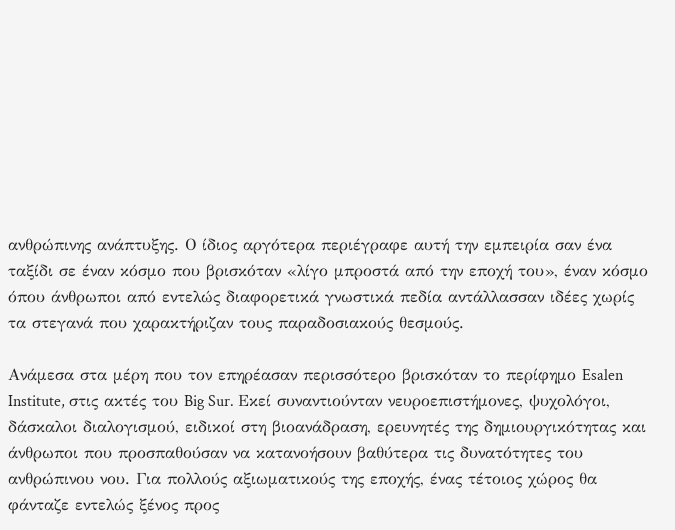ανθρώπινης ανάπτυξης. Ο ίδιος αργότερα περιέγραφε αυτή την εμπειρία σαν ένα ταξίδι σε έναν κόσμο που βρισκόταν «λίγο μπροστά από την εποχή του», έναν κόσμο όπου άνθρωποι από εντελώς διαφορετικά γνωστικά πεδία αντάλλασσαν ιδέες χωρίς τα στεγανά που χαρακτήριζαν τους παραδοσιακούς θεσμούς.

Ανάμεσα στα μέρη που τον επηρέασαν περισσότερο βρισκόταν το περίφημο Esalen Institute, στις ακτές του Big Sur. Εκεί συναντιούνταν νευροεπιστήμονες, ψυχολόγοι, δάσκαλοι διαλογισμού, ειδικοί στη βιοανάδραση, ερευνητές της δημιουργικότητας και άνθρωποι που προσπαθούσαν να κατανοήσουν βαθύτερα τις δυνατότητες του ανθρώπινου νου. Για πολλούς αξιωματικούς της εποχής, ένας τέτοιος χώρος θα φάνταζε εντελώς ξένος προς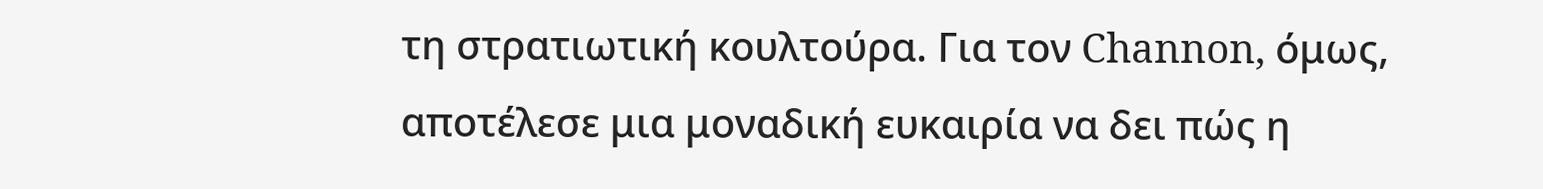τη στρατιωτική κουλτούρα. Για τον Channon, όμως, αποτέλεσε μια μοναδική ευκαιρία να δει πώς η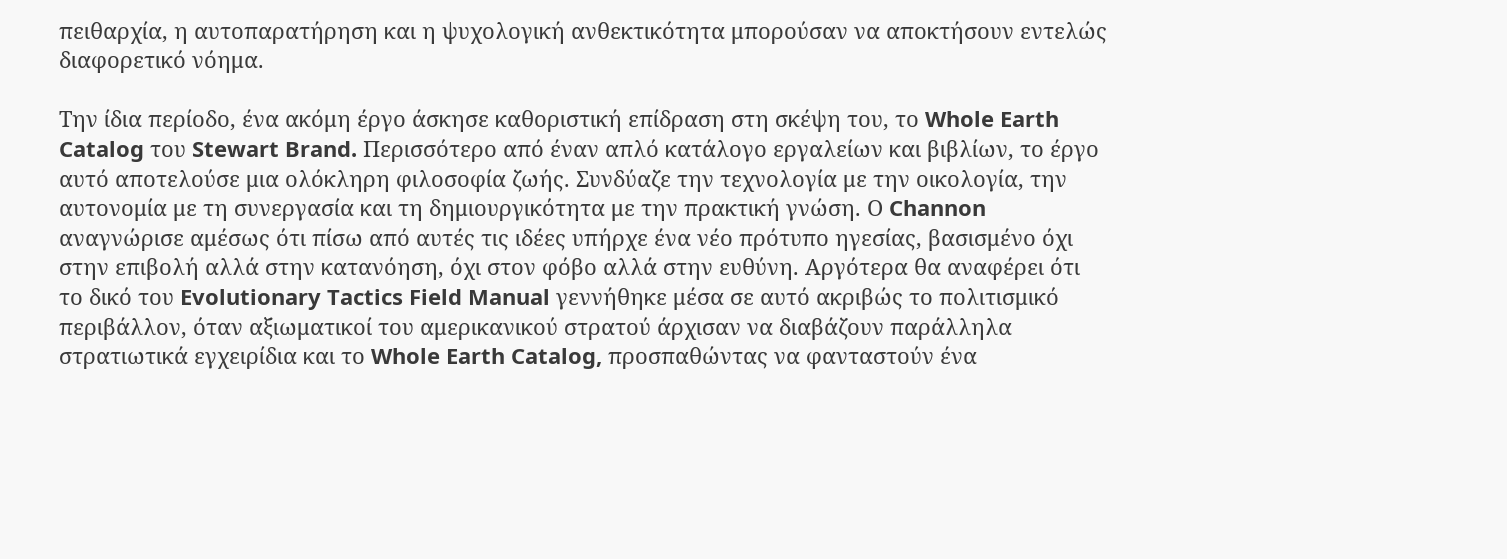πειθαρχία, η αυτοπαρατήρηση και η ψυχολογική ανθεκτικότητα μπορούσαν να αποκτήσουν εντελώς διαφορετικό νόημα.

Την ίδια περίοδο, ένα ακόμη έργο άσκησε καθοριστική επίδραση στη σκέψη του, το Whole Earth Catalog του Stewart Brand. Περισσότερο από έναν απλό κατάλογο εργαλείων και βιβλίων, το έργο αυτό αποτελούσε μια ολόκληρη φιλοσοφία ζωής. Συνδύαζε την τεχνολογία με την οικολογία, την αυτονομία με τη συνεργασία και τη δημιουργικότητα με την πρακτική γνώση. Ο Channon αναγνώρισε αμέσως ότι πίσω από αυτές τις ιδέες υπήρχε ένα νέο πρότυπο ηγεσίας, βασισμένο όχι στην επιβολή αλλά στην κατανόηση, όχι στον φόβο αλλά στην ευθύνη. Αργότερα θα αναφέρει ότι το δικό του Evolutionary Tactics Field Manual γεννήθηκε μέσα σε αυτό ακριβώς το πολιτισμικό περιβάλλον, όταν αξιωματικοί του αμερικανικού στρατού άρχισαν να διαβάζουν παράλληλα στρατιωτικά εγχειρίδια και το Whole Earth Catalog, προσπαθώντας να φανταστούν ένα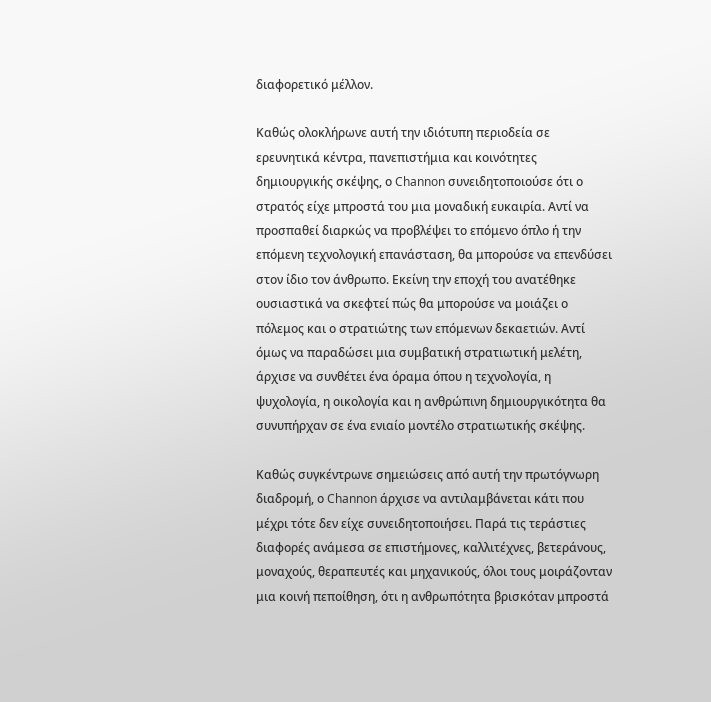διαφορετικό μέλλον.

Καθώς ολοκλήρωνε αυτή την ιδιότυπη περιοδεία σε ερευνητικά κέντρα, πανεπιστήμια και κοινότητες δημιουργικής σκέψης, ο Channon συνειδητοποιούσε ότι ο στρατός είχε μπροστά του μια μοναδική ευκαιρία. Αντί να προσπαθεί διαρκώς να προβλέψει το επόμενο όπλο ή την επόμενη τεχνολογική επανάσταση, θα μπορούσε να επενδύσει στον ίδιο τον άνθρωπο. Εκείνη την εποχή του ανατέθηκε ουσιαστικά να σκεφτεί πώς θα μπορούσε να μοιάζει ο πόλεμος και ο στρατιώτης των επόμενων δεκαετιών. Αντί όμως να παραδώσει μια συμβατική στρατιωτική μελέτη, άρχισε να συνθέτει ένα όραμα όπου η τεχνολογία, η ψυχολογία, η οικολογία και η ανθρώπινη δημιουργικότητα θα συνυπήρχαν σε ένα ενιαίο μοντέλο στρατιωτικής σκέψης.

Καθώς συγκέντρωνε σημειώσεις από αυτή την πρωτόγνωρη διαδρομή, ο Channon άρχισε να αντιλαμβάνεται κάτι που μέχρι τότε δεν είχε συνειδητοποιήσει. Παρά τις τεράστιες διαφορές ανάμεσα σε επιστήμονες, καλλιτέχνες, βετεράνους, μοναχούς, θεραπευτές και μηχανικούς, όλοι τους μοιράζονταν μια κοινή πεποίθηση, ότι η ανθρωπότητα βρισκόταν μπροστά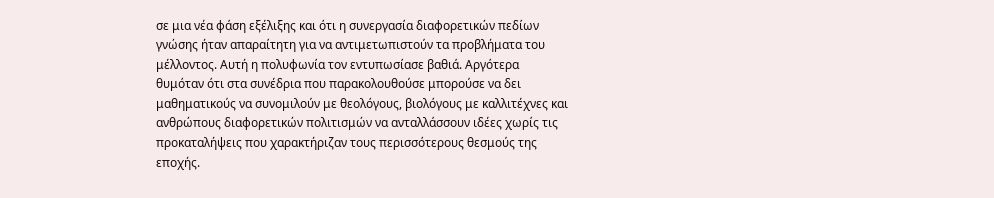σε μια νέα φάση εξέλιξης και ότι η συνεργασία διαφορετικών πεδίων γνώσης ήταν απαραίτητη για να αντιμετωπιστούν τα προβλήματα του μέλλοντος. Αυτή η πολυφωνία τον εντυπωσίασε βαθιά. Αργότερα θυμόταν ότι στα συνέδρια που παρακολουθούσε μπορούσε να δει μαθηματικούς να συνομιλούν με θεολόγους, βιολόγους με καλλιτέχνες και ανθρώπους διαφορετικών πολιτισμών να ανταλλάσσουν ιδέες χωρίς τις προκαταλήψεις που χαρακτήριζαν τους περισσότερους θεσμούς της εποχής.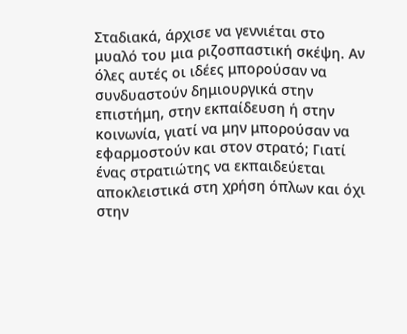Σταδιακά, άρχισε να γεννιέται στο μυαλό του μια ριζοσπαστική σκέψη. Αν όλες αυτές οι ιδέες μπορούσαν να συνδυαστούν δημιουργικά στην επιστήμη, στην εκπαίδευση ή στην κοινωνία, γιατί να μην μπορούσαν να εφαρμοστούν και στον στρατό; Γιατί ένας στρατιώτης να εκπαιδεύεται αποκλειστικά στη χρήση όπλων και όχι στην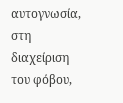αυτογνωσία, στη διαχείριση του φόβου,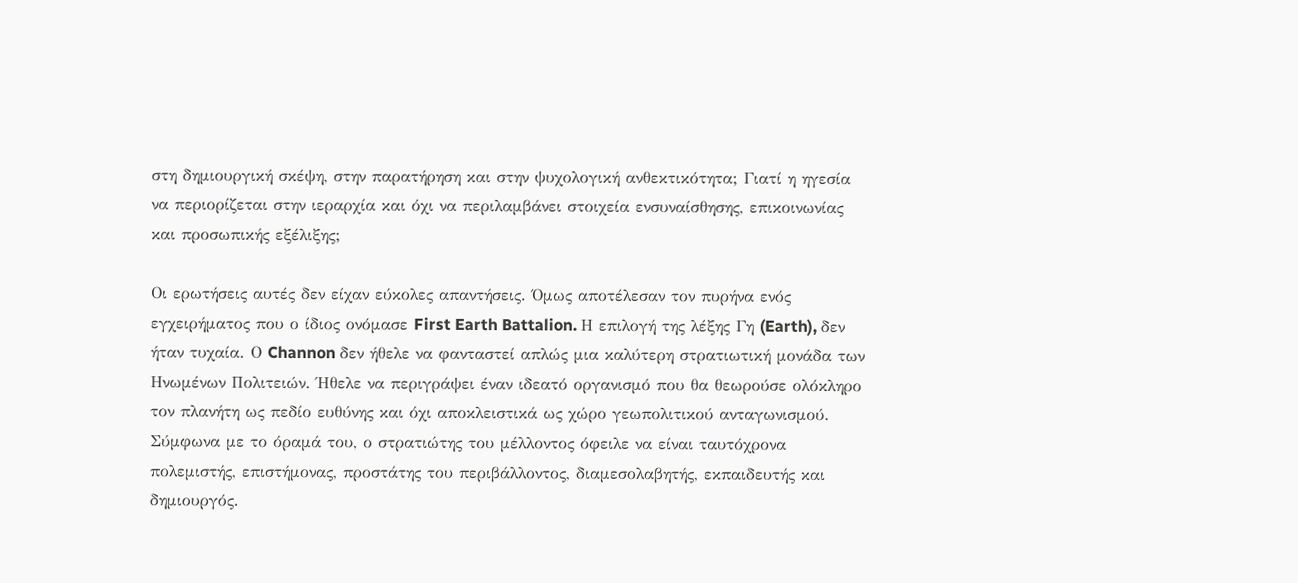στη δημιουργική σκέψη, στην παρατήρηση και στην ψυχολογική ανθεκτικότητα; Γιατί η ηγεσία να περιορίζεται στην ιεραρχία και όχι να περιλαμβάνει στοιχεία ενσυναίσθησης, επικοινωνίας και προσωπικής εξέλιξης;

Οι ερωτήσεις αυτές δεν είχαν εύκολες απαντήσεις. Όμως αποτέλεσαν τον πυρήνα ενός εγχειρήματος που ο ίδιος ονόμασε First Earth Battalion. Η επιλογή της λέξης Γη (Earth), δεν ήταν τυχαία. Ο Channon δεν ήθελε να φανταστεί απλώς μια καλύτερη στρατιωτική μονάδα των Ηνωμένων Πολιτειών. Ήθελε να περιγράψει έναν ιδεατό οργανισμό που θα θεωρούσε ολόκληρο τον πλανήτη ως πεδίο ευθύνης και όχι αποκλειστικά ως χώρο γεωπολιτικού ανταγωνισμού. Σύμφωνα με το όραμά του, ο στρατιώτης του μέλλοντος όφειλε να είναι ταυτόχρονα πολεμιστής, επιστήμονας, προστάτης του περιβάλλοντος, διαμεσολαβητής, εκπαιδευτής και δημιουργός.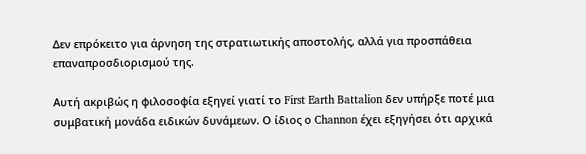Δεν επρόκειτο για άρνηση της στρατιωτικής αποστολής, αλλά για προσπάθεια επαναπροσδιορισμού της.

Αυτή ακριβώς η φιλοσοφία εξηγεί γιατί το First Earth Battalion δεν υπήρξε ποτέ μια συμβατική μονάδα ειδικών δυνάμεων. Ο ίδιος ο Channon έχει εξηγήσει ότι αρχικά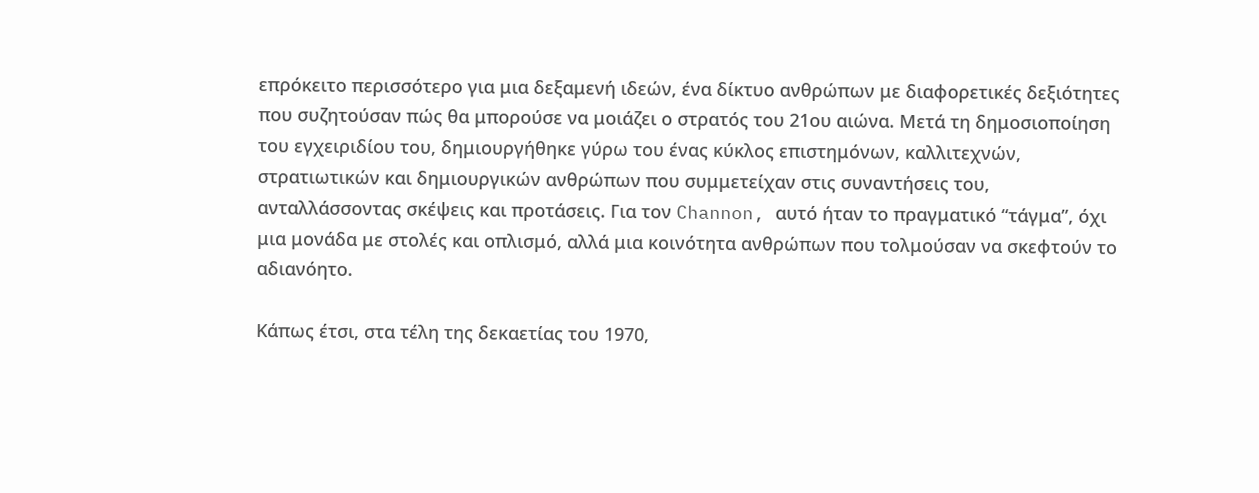επρόκειτο περισσότερο για μια δεξαμενή ιδεών, ένα δίκτυο ανθρώπων με διαφορετικές δεξιότητες που συζητούσαν πώς θα μπορούσε να μοιάζει ο στρατός του 21ου αιώνα. Μετά τη δημοσιοποίηση του εγχειριδίου του, δημιουργήθηκε γύρω του ένας κύκλος επιστημόνων, καλλιτεχνών, στρατιωτικών και δημιουργικών ανθρώπων που συμμετείχαν στις συναντήσεις του, ανταλλάσσοντας σκέψεις και προτάσεις. Για τον Channon, αυτό ήταν το πραγματικό “τάγμα”, όχι μια μονάδα με στολές και οπλισμό, αλλά μια κοινότητα ανθρώπων που τολμούσαν να σκεφτούν το αδιανόητο.

Κάπως έτσι, στα τέλη της δεκαετίας του 1970,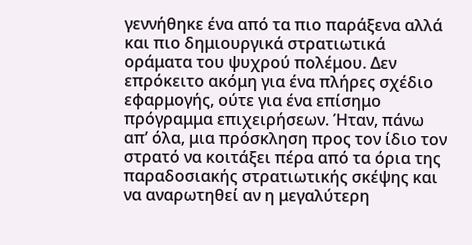γεννήθηκε ένα από τα πιο παράξενα αλλά και πιο δημιουργικά στρατιωτικά οράματα του ψυχρού πολέμου. Δεν επρόκειτο ακόμη για ένα πλήρες σχέδιο εφαρμογής, ούτε για ένα επίσημο πρόγραμμα επιχειρήσεων. Ήταν, πάνω απ’ όλα, μια πρόσκληση προς τον ίδιο τον στρατό να κοιτάξει πέρα από τα όρια της παραδοσιακής στρατιωτικής σκέψης και να αναρωτηθεί αν η μεγαλύτερη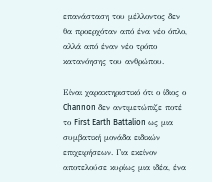επανάσταση του μέλλοντος δεν θα προερχόταν από ένα νέο όπλο, αλλά από έναν νέο τρόπο κατανόησης του ανθρώπου.

Είναι χαρακτηριστικό ότι ο ίδιος ο Channon δεν αντιμετώπιζε ποτέ το First Earth Battalion ως μια συμβατική μονάδα ειδικών επιχειρήσεων. Για εκείνον αποτελούσε κυρίως μια ιδέα, ένα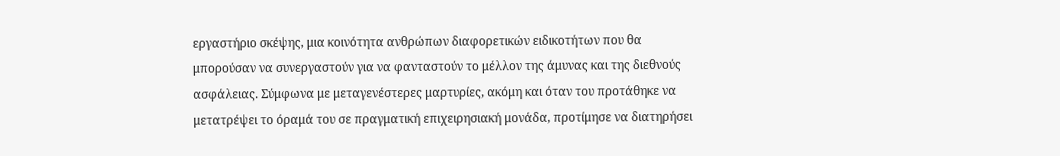εργαστήριο σκέψης, μια κοινότητα ανθρώπων διαφορετικών ειδικοτήτων που θα μπορούσαν να συνεργαστούν για να φανταστούν το μέλλον της άμυνας και της διεθνούς ασφάλειας. Σύμφωνα με μεταγενέστερες μαρτυρίες, ακόμη και όταν του προτάθηκε να μετατρέψει το όραμά του σε πραγματική επιχειρησιακή μονάδα, προτίμησε να διατηρήσει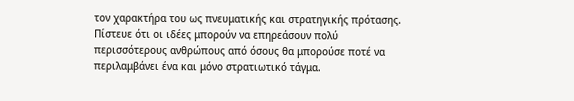τον χαρακτήρα του ως πνευματικής και στρατηγικής πρότασης. Πίστευε ότι οι ιδέες μπορούν να επηρεάσουν πολύ περισσότερους ανθρώπους από όσους θα μπορούσε ποτέ να περιλαμβάνει ένα και μόνο στρατιωτικό τάγμα.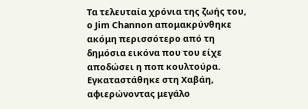Τα τελευταία χρόνια της ζωής του, ο Jim Channon απομακρύνθηκε ακόμη περισσότερο από τη δημόσια εικόνα που του είχε αποδώσει η ποπ κουλτούρα. Εγκαταστάθηκε στη Χαβάη, αφιερώνοντας μεγάλο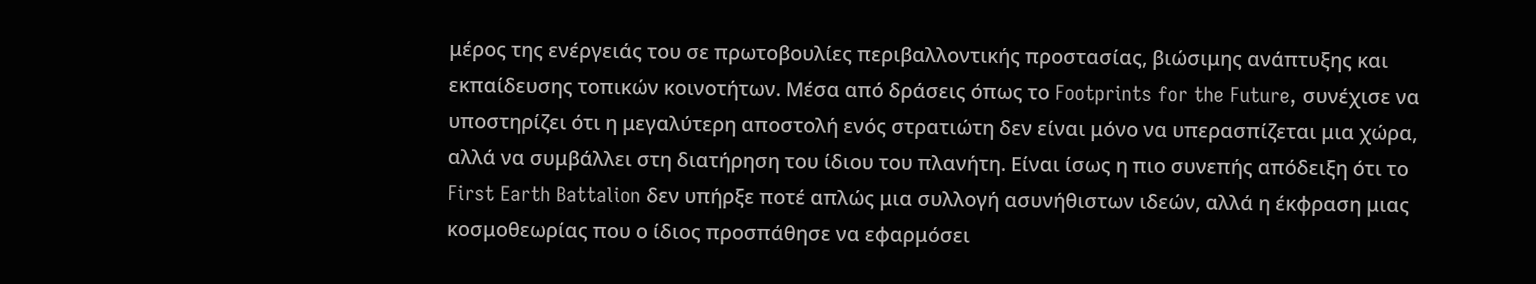μέρος της ενέργειάς του σε πρωτοβουλίες περιβαλλοντικής προστασίας, βιώσιμης ανάπτυξης και εκπαίδευσης τοπικών κοινοτήτων. Μέσα από δράσεις όπως το Footprints for the Future, συνέχισε να υποστηρίζει ότι η μεγαλύτερη αποστολή ενός στρατιώτη δεν είναι μόνο να υπερασπίζεται μια χώρα, αλλά να συμβάλλει στη διατήρηση του ίδιου του πλανήτη. Είναι ίσως η πιο συνεπής απόδειξη ότι το First Earth Battalion δεν υπήρξε ποτέ απλώς μια συλλογή ασυνήθιστων ιδεών, αλλά η έκφραση μιας κοσμοθεωρίας που ο ίδιος προσπάθησε να εφαρμόσει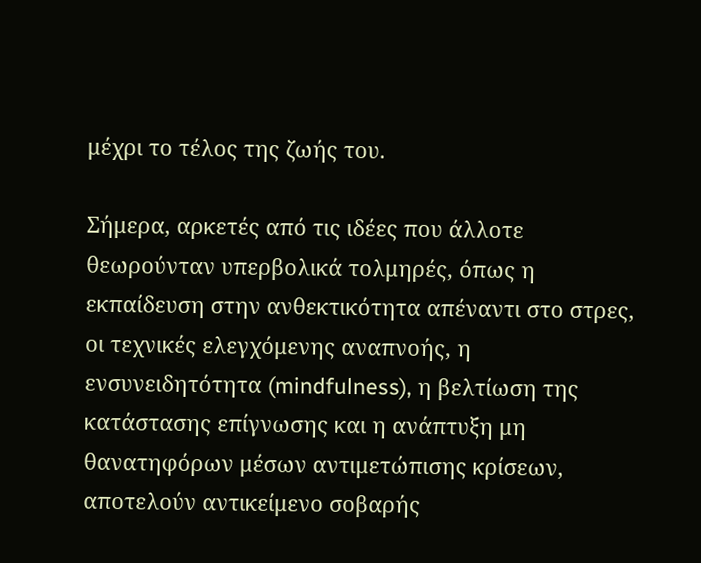μέχρι το τέλος της ζωής του.

Σήμερα, αρκετές από τις ιδέες που άλλοτε θεωρούνταν υπερβολικά τολμηρές, όπως η εκπαίδευση στην ανθεκτικότητα απέναντι στο στρες, οι τεχνικές ελεγχόμενης αναπνοής, η ενσυνειδητότητα (mindfulness), η βελτίωση της κατάστασης επίγνωσης και η ανάπτυξη μη θανατηφόρων μέσων αντιμετώπισης κρίσεων, αποτελούν αντικείμενο σοβαρής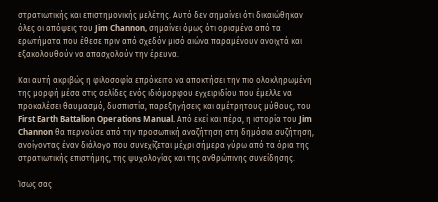στρατιωτικής και επιστημονικής μελέτης. Αυτό δεν σημαίνει ότι δικαιώθηκαν όλες οι απόψεις του Jim Channon, σημαίνει όμως ότι ορισμένα από τα ερωτήματα που έθεσε πριν από σχεδόν μισό αιώνα παραμένουν ανοιχτά και εξακολουθούν να απασχολούν την έρευνα.

Και αυτή ακριβώς η φιλοσοφία επρόκειτο να αποκτήσει την πιο ολοκληρωμένη της μορφή μέσα στις σελίδες ενός ιδιόμορφου εγχειριδίου που έμελλε να προκαλέσει θαυμασμό, δυσπιστία, παρεξηγήσεις και αμέτρητους μύθους, του First Earth Battalion Operations Manual. Από εκεί και πέρα, η ιστορία του Jim Channon θα περνούσε από την προσωπική αναζήτηση στη δημόσια συζήτηση, ανοίγοντας έναν διάλογο που συνεχίζεται μέχρι σήμερα γύρω από τα όρια της στρατιωτικής επιστήμης, της ψυχολογίας και της ανθρώπινης συνείδησης.

Ίσως σας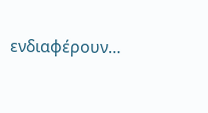ενδιαφέρουν…